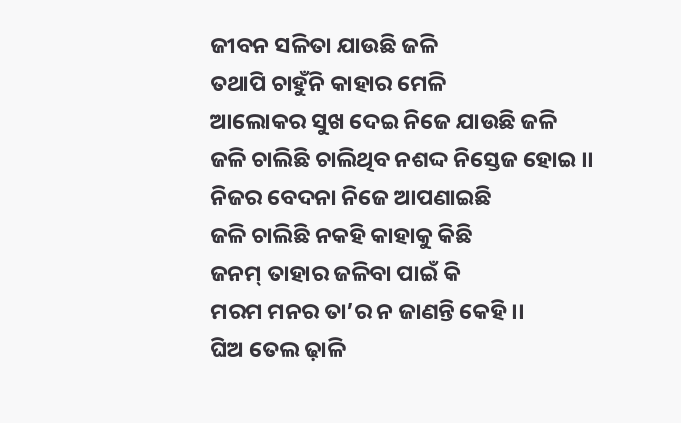ଜୀବନ ସଳିତା ଯାଉଛି ଜଳି
ତଥାପି ଚାହୁଁନି କାହାର ମେଳି
ଆଲୋକର ସୁଖ ଦେଇ ନିଜେ ଯାଉଛି ଜଳି
ଜଳି ଚାଲିଛି ଚାଲିଥିବ ନଶଦ୍ଦ ନିସ୍ତେଜ ହୋଇ ।।
ନିଜର ବେଦନା ନିଜେ ଆପଣାଇଛି
ଜଳି ଚାଲିଛି ନକହି କାହାକୁ କିଛି
ଜନମ୍ ତାହାର ଜଳିବା ପାଇଁ କି
ମରମ ମନର ତା’ର ନ ଜାଣନ୍ତି କେହି ।।
ଘିଅ ତେଲ ଢ଼ାଳି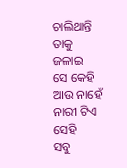ଚାଲିଥାନ୍ତି ତାକୁ ଜଳାଇ
ସେ କେହି ଆଉ ନାହେଁ ନାରୀ ଟିଏ ସେହି
ସବୁ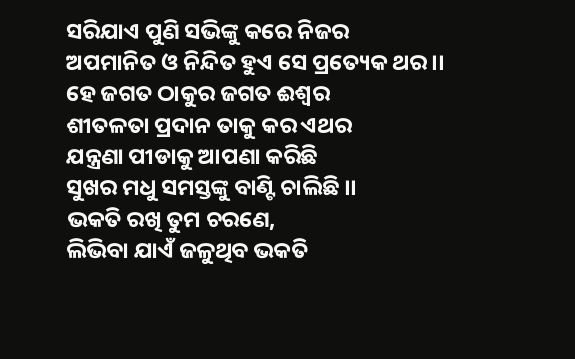ସରିଯାଏ ପୁଣି ସଭିଙ୍କୁ କରେ ନିଜର
ଅପମାନିତ ଓ ନିନ୍ଦିତ ହୁଏ ସେ ପ୍ରତ୍ୟେକ ଥର ।।
ହେ ଜଗତ ଠାକୁର ଜଗତ ଈଶ୍ୱର
ଶୀତଳତା ପ୍ରଦାନ ତାକୁ କର ଏଥର
ଯନ୍ତ୍ରଣା ପୀଡାକୁ ଆପଣା କରିଛି
ସୁଖର ମଧୁ ସମସ୍ତଙ୍କୁ ବାଣ୍ଟି ଚାଲିଛି ।।
ଭକତି ରଖି ତୁମ ଚରଣେ,
ଲିଭିବା ଯାଏଁ ଜଳୁଥିବ ଭକତି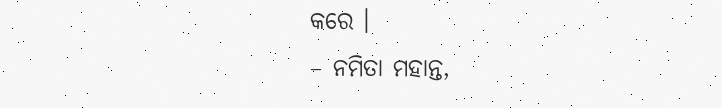କରେ ।
– ନମିତା ମହାନ୍ତ,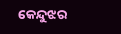କେନ୍ଦୁଝର